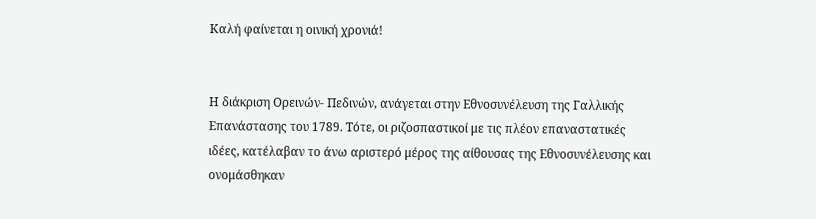Καλή φαίνεται η οινική χρονιά!


Η διάκριση Ορεινών- Πεδινών, ανάγεται στην Εθνοσυνέλευση της Γαλλικής Επανάστασης του 1789. Τότε, οι ριζοσπαστικοί με τις πλέον επαναστατικές ιδέες, κατέλαβαν το άνω αριστερό μέρος της αίθουσας της Εθνοσυνέλευσης και ονομάσθηκαν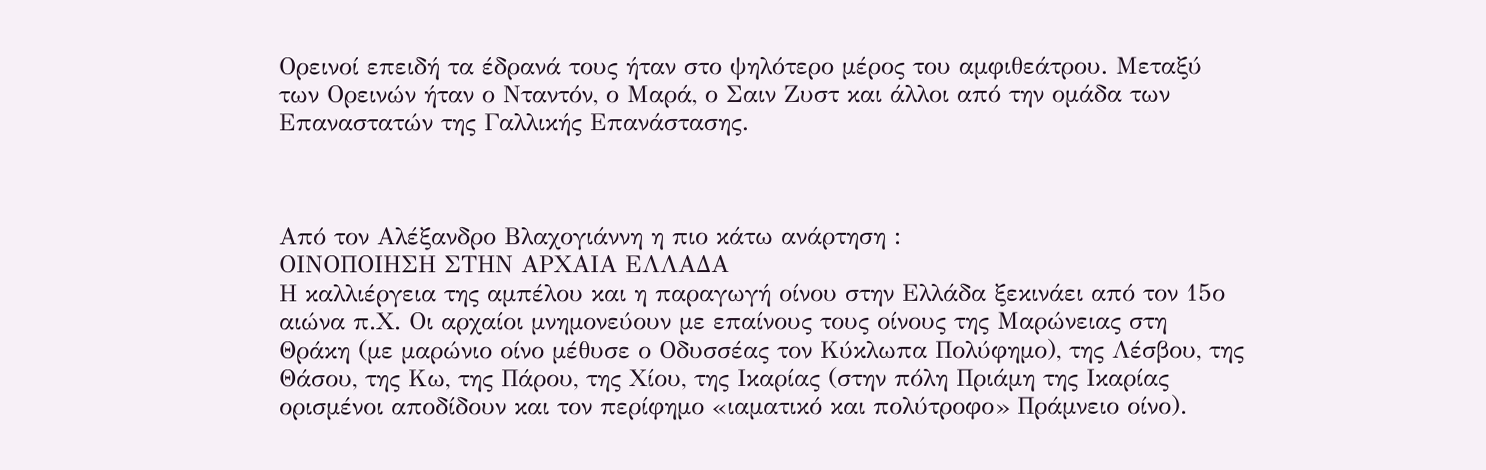Ορεινοί επειδή τα έδρανά τους ήταν στο ψηλότερο μέρος του αμφιθεάτρου. Μεταξύ των Ορεινών ήταν ο Νταντόν, ο Μαρά, ο Σαιν Ζυστ και άλλοι από την ομάδα των Επαναστατών της Γαλλικής Επανάστασης.



Από τον Αλέξανδρο Βλαχογιάννη η πιο κάτω ανάρτηση :
ΟΙΝΟΠΟΙΗΣΗ ΣΤΗΝ ΑΡΧΑΙΑ ΕΛΛΑΔΑ
Η καλλιέργεια της αμπέλου και η παραγωγή οίνου στην Ελλάδα ξεκινάει από τον 15ο αιώνα π.Χ. Οι αρχαίοι μνημονεύουν με επαίνους τους οίνους της Μαρώνειας στη Θράκη (με μαρώνιο οίνο μέθυσε ο Οδυσσέας τον Κύκλωπα Πολύφημο), της Λέσβου, της Θάσου, της Κω, της Πάρου, της Χίου, της Ικαρίας (στην πόλη Πριάμη της Ικαρίας ορισμένοι αποδίδουν και τον περίφημο «ιαματικό και πολύτροφο» Πράμνειο οίνο).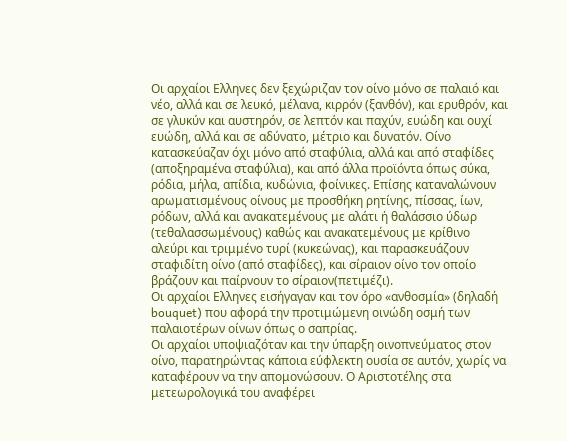Οι αρχαίοι Ελληνες δεν ξεχώριζαν τον οίνο μόνο σε παλαιό και νέο, αλλά και σε λευκό, μέλανα, κιρρόν (ξανθόν), και ερυθρόν, και σε γλυκύν και αυστηρόν, σε λεπτόν και παχύν, ευώδη και ουχί ευώδη, αλλά και σε αδύνατο, μέτριο και δυνατόν. Οίνο κατασκεύαζαν όχι μόνο από σταφύλια, αλλά και από σταφίδες (αποξηραμένα σταφύλια), και από άλλα προϊόντα όπως σύκα, ρόδια, μήλα, απίδια, κυδώνια, φοίνικες. Επίσης καταναλώνουν αρωματισμένους οίνους με προσθήκη ρητίνης, πίσσας, ίων, ρόδων, αλλά και ανακατεμένους με αλάτι ή θαλάσσιο ύδωρ (τεθαλασσωμένους) καθώς και ανακατεμένους με κρίθινο αλεύρι και τριμμένο τυρί (κυκεώνας), και παρασκευάζουν σταφιδίτη οίνο (από σταφίδες), και σίραιον οίνο τον οποίο βράζουν και παίρνουν το σίραιον(πετιμέζι).
Οι αρχαίοι Ελληνες εισήγαγαν και τον όρο «ανθοσμία» (δηλαδή bouquet) που αφορά την προτιμώμενη οινώδη οσμή των παλαιοτέρων οίνων όπως ο σαπρίας.
Οι αρχαίοι υποψιαζόταν και την ύπαρξη οινοπνεύματος στον οίνο, παρατηρώντας κάποια εύφλεκτη ουσία σε αυτόν, χωρίς να καταφέρουν να την απομονώσουν. Ο Αριστοτέλης στα μετεωρολογικά του αναφέρει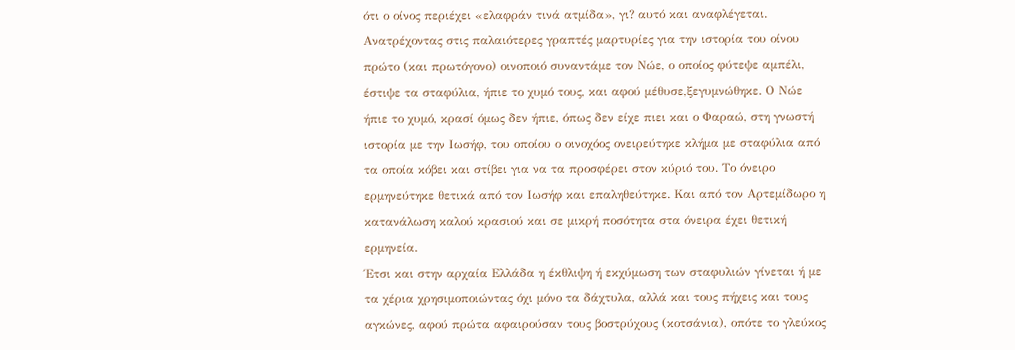ότι ο οίνος περιέχει «ελαφράν τινά ατμίδα», γι? αυτό και αναφλέγεται.
Ανατρέχοντας στις παλαιότερες γραπτές μαρτυρίες για την ιστορία του οίνου πρώτο (και πρωτόγονο) οινοποιό συναντάμε τον Νώε, ο οποίος φύτεψε αμπέλι, έστιψε τα σταφύλια, ήπιε το χυμό τους, και αφού μέθυσε,ξεγυμνώθηκε. Ο Νώε ήπιε το χυμό, κρασί όμως δεν ήπιε, όπως δεν είχε πιει και ο Φαραώ, στη γνωστή ιστορία με την Ιωσήφ, του οποίου ο οινοχόος ονειρεύτηκε κλήμα με σταφύλια από τα οποία κόβει και στίβει για να τα προσφέρει στον κύριό του. Το όνειρο ερμηνεύτηκε θετικά από τον Ιωσήφ και επαληθεύτηκε. Και από τον Αρτεμίδωρο η κατανάλωση καλού κρασιού και σε μικρή ποσότητα στα όνειρα έχει θετική ερμηνεία.
Έτσι και στην αρχαία Ελλάδα η έκθλιψη ή εκχύμωση των σταφυλιών γίνεται ή με τα χέρια χρησιμοποιώντας όχι μόνο τα δάχτυλα, αλλά και τους πήχεις και τους αγκώνες, αφού πρώτα αφαιρούσαν τους βοστρύχους (κοτσάνια), οπότε το γλεύκος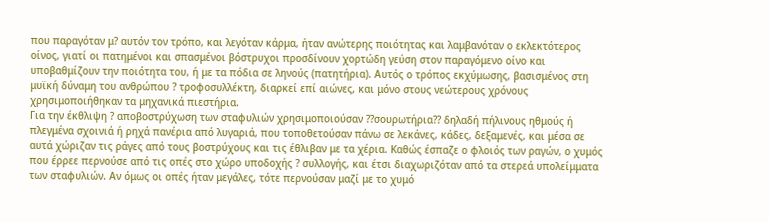που παραγόταν μ? αυτόν τον τρόπο, και λεγόταν κάρμα, ήταν ανώτερης ποιότητας και λαμβανόταν ο εκλεκτότερος οίνος, γιατί οι πατημένοι και σπασμένοι βόστρυχοι προσδίνουν χορτώδη γεύση στον παραγόμενο οίνο και υποβαθμίζουν την ποιότητα του, ή με τα πόδια σε ληνούς (πατητήρια). Αυτός ο τρόπος εκχύμωσης, βασισμένος στη μυϊκή δύναμη του ανθρώπου ? τροφοσυλλέκτη, διαρκεί επί αιώνες, και μόνο στους νεώτερους χρόνους χρησιμοποιήθηκαν τα μηχανικά πιεστήρια.
Για την έκθλιψη ? αποβοστρύχωση των σταφυλιών χρησιμοποιούσαν ??σουρωτήρια?? δηλαδή πήλινους ηθμούς ή πλεγμένα σχοινιά ή ρηχά πανέρια από λυγαριά, που τοποθετούσαν πάνω σε λεκάνες, κάδες, δεξαμενές, και μέσα σε αυτά χώριζαν τις ράγες από τους βοστρύχους και τις έθλιβαν με τα χέρια. Καθώς έσπαζε ο φλοιός των ραγών, ο χυμός που έρρεε περνούσε από τις οπές στο χώρο υποδοχής ? συλλογής, και έτσι διαχωριζόταν από τα στερεά υπολείμματα των σταφυλιών. Αν όμως οι οπές ήταν μεγάλες, τότε περνούσαν μαζί με το χυμό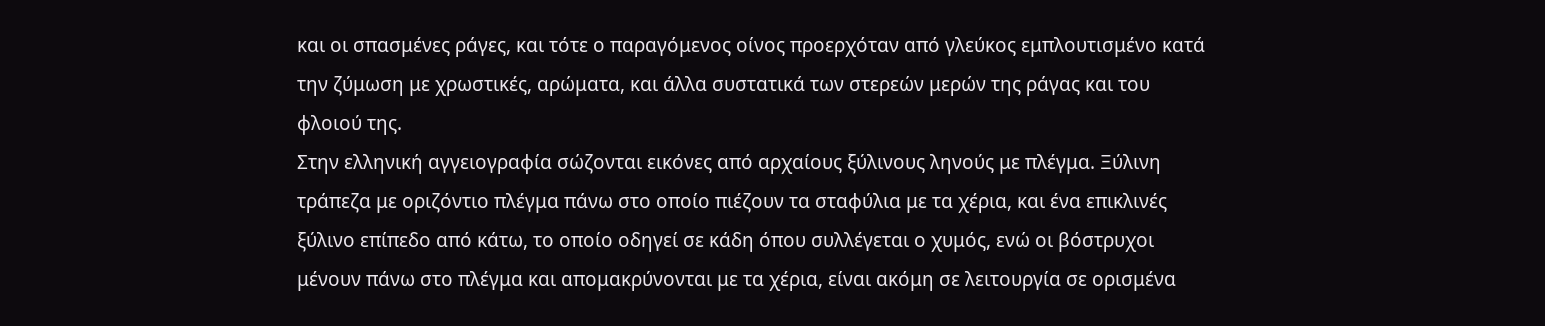και οι σπασμένες ράγες, και τότε ο παραγόμενος οίνος προερχόταν από γλεύκος εμπλουτισμένο κατά την ζύμωση με χρωστικές, αρώματα, και άλλα συστατικά των στερεών μερών της ράγας και του φλοιού της.
Στην ελληνική αγγειογραφία σώζονται εικόνες από αρχαίους ξύλινους ληνούς με πλέγμα. Ξύλινη τράπεζα με οριζόντιο πλέγμα πάνω στο οποίο πιέζουν τα σταφύλια με τα χέρια, και ένα επικλινές ξύλινο επίπεδο από κάτω, το οποίο οδηγεί σε κάδη όπου συλλέγεται ο χυμός, ενώ οι βόστρυχοι μένουν πάνω στο πλέγμα και απομακρύνονται με τα χέρια, είναι ακόμη σε λειτουργία σε ορισμένα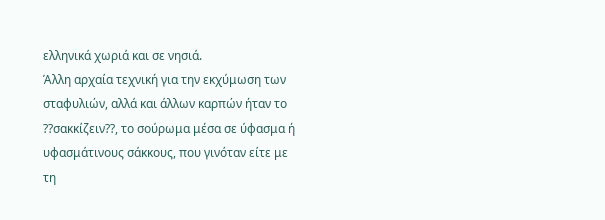ελληνικά χωριά και σε νησιά.
Άλλη αρχαία τεχνική για την εκχύμωση των σταφυλιών, αλλά και άλλων καρπών ήταν το ??σακκίζειν??, το σούρωμα μέσα σε ύφασμα ή υφασμάτινους σάκκους, που γινόταν είτε με τη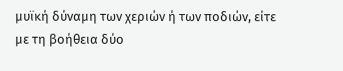μυϊκή δύναμη των χεριών ή των ποδιών, είτε με τη βοήθεια δύο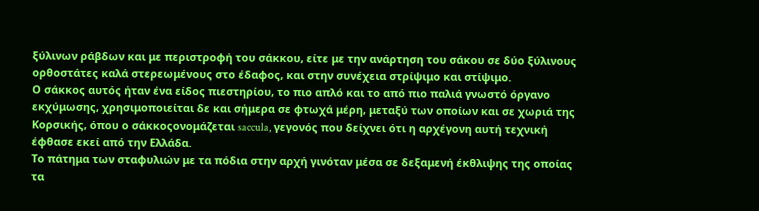ξύλινων ράβδων και με περιστροφή του σάκκου, είτε με την ανάρτηση του σάκου σε δύο ξύλινους ορθοστάτες καλά στερεωμένους στο έδαφος, και στην συνέχεια στρίψιμο και στίψιμο.
Ο σάκκος αυτός ήταν ένα είδος πιεστηρίου, το πιο απλό και το από πιο παλιά γνωστό όργανο εκχύμωσης, χρησιμοποιείται δε και σήμερα σε φτωχά μέρη, μεταξύ των οποίων και σε χωριά της Κορσικής, όπου ο σάκκοςονομάζεται saccula, γεγονός που δείχνει ότι η αρχέγονη αυτή τεχνική έφθασε εκεί από την Ελλάδα.
Το πάτημα των σταφυλιών με τα πόδια στην αρχή γινόταν μέσα σε δεξαμενή έκθλιψης της οποίας τα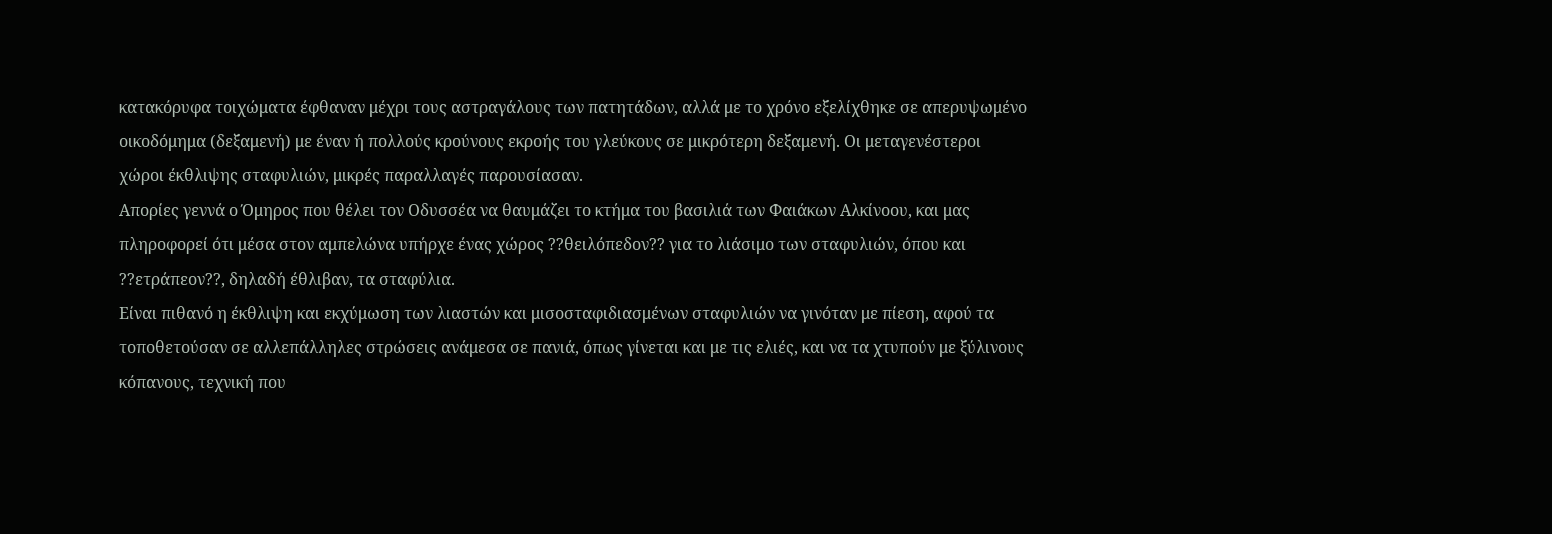κατακόρυφα τοιχώματα έφθαναν μέχρι τους αστραγάλους των πατητάδων, αλλά με το χρόνο εξελίχθηκε σε απερυψωμένο οικοδόμημα (δεξαμενή) με έναν ή πολλούς κρούνους εκροής του γλεύκους σε μικρότερη δεξαμενή. Οι μεταγενέστεροι χώροι έκθλιψης σταφυλιών, μικρές παραλλαγές παρουσίασαν.
Απορίες γεννά ο Όμηρος που θέλει τον Οδυσσέα να θαυμάζει το κτήμα του βασιλιά των Φαιάκων Αλκίνοου, και μας πληροφορεί ότι μέσα στον αμπελώνα υπήρχε ένας χώρος ??θειλόπεδον?? για το λιάσιμο των σταφυλιών, όπου και ??ετράπεον??, δηλαδή έθλιβαν, τα σταφύλια.
Είναι πιθανό η έκθλιψη και εκχύμωση των λιαστών και μισοσταφιδιασμένων σταφυλιών να γινόταν με πίεση, αφού τα τοποθετούσαν σε αλλεπάλληλες στρώσεις ανάμεσα σε πανιά, όπως γίνεται και με τις ελιές, και να τα χτυπούν με ξύλινους κόπανους, τεχνική που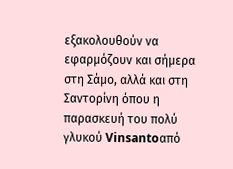εξακολουθούν να εφαρμόζουν και σήμερα στη Σάμο, αλλά και στη Σαντορίνη όπου η παρασκευή του πολύ γλυκού Vinsantoαπό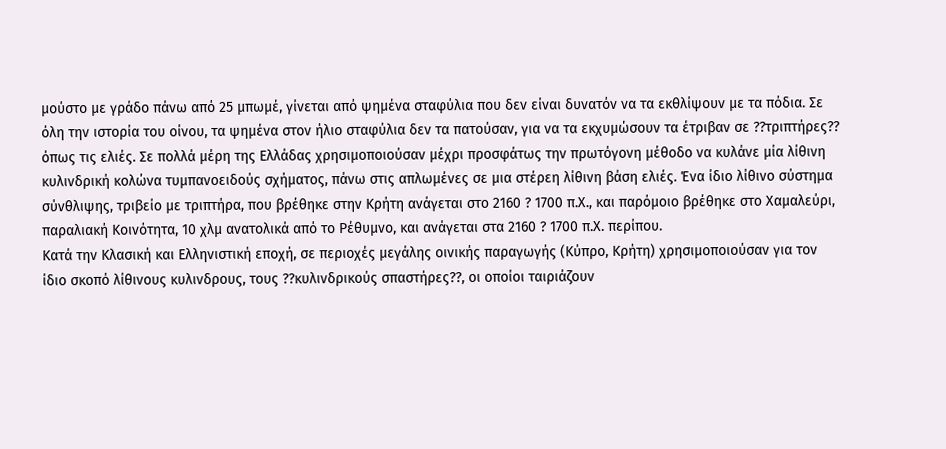μούστο με γράδο πάνω από 25 μπωμέ, γίνεται από ψημένα σταφύλια που δεν είναι δυνατόν να τα εκθλίψουν με τα πόδια. Σε όλη την ιστορία του οίνου, τα ψημένα στον ήλιο σταφύλια δεν τα πατούσαν, για να τα εκχυμώσουν τα έτριβαν σε ??τριπτήρες?? όπως τις ελιές. Σε πολλά μέρη της Ελλάδας χρησιμοποιούσαν μέχρι προσφάτως την πρωτόγονη μέθοδο να κυλάνε μία λίθινη κυλινδρική κολώνα τυμπανοειδούς σχήματος, πάνω στις απλωμένες σε μια στέρεη λίθινη βάση ελιές. Ένα ίδιο λίθινο σύστημα σύνθλιψης, τριβείο με τριπτήρα, που βρέθηκε στην Κρήτη ανάγεται στο 2160 ? 1700 π.Χ., και παρόμοιο βρέθηκε στο Χαμαλεύρι, παραλιακή Κοινότητα, 10 χλμ ανατολικά από το Ρέθυμνο, και ανάγεται στα 2160 ? 1700 π.Χ. περίπου.
Κατά την Κλασική και Ελληνιστική εποχή, σε περιοχές μεγάλης οινικής παραγωγής (Κύπρο, Κρήτη) χρησιμοποιούσαν για τον ίδιο σκοπό λίθινους κυλινδρους, τους ??κυλινδρικούς σπαστήρες??, οι οποίοι ταιριάζουν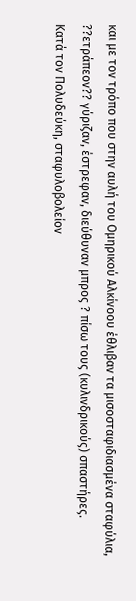και με τον τρόπο που στην αυλή του Ομηρικού Αλκίνοου έθλιβαν τα μισοσταφιδιασμένα σταφύλια, ??ετράπεον?? γύριζαν, έστρεφαν, διεύθυναν μπρος ? πίσω τους (κυλινδρικούς) σπαστήρες.
Κατά τον Πολυδεύκη, σταφυλοβολείον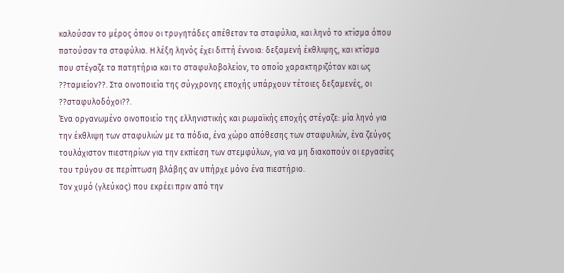καλούσαν το μέρος όπου οι τρυγητάδες απέθεταν τα σταφύλια, και ληνό το κτίσμα όπου πατούσαν τα σταφύλια. Η λέξη ληνός έχει διττή έννοια: δεξαμενή έκθλιψης, και κτίσμα που στέγαζε τα πατητήρια και το σταφυλοβολείον, το οποίο χαρακτηριζόταν και ως ??ταμιείον??. Στα οινοποιεία της σύγχρονης εποχής υπάρχουν τέτοιες δεξαμενές, οι ??σταφυλοδόχοι??.
Ένα οργανωμένο οινοποιείο της ελληνιστικής και ρωμαϊκής εποχής στέγαζε: μία ληνό για την έκθλιψη των σταφυλιών με τα πόδια, ένα χώρο απόθεσης των σταφυλιών, ένα ζεύγος τουλάχιστον πιεστηρίων για την εκπίεση των στεμφύλων, για να μη διακοπούν οι εργασίες του τρύγου σε περίπτωση βλάβης αν υπήρχε μόνο ένα πιεστήριο.
Τον χυμό (γλεύκος) που εκρέει πριν από την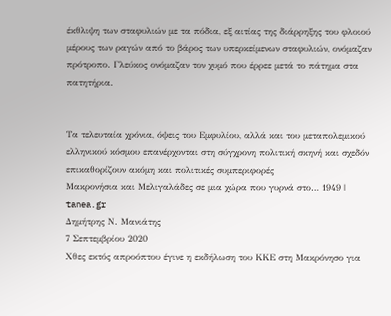έκθλιψη των σταφυλιών με τα πόδια, εξ αιτίας της διάρρηξης του φλοιού μέρους των ραγών από το βάρος των υπερκείμενων σταφυλιών, ονόμαζαν πρότροπο. Γλεύκος ονόμαζαν τον χυμό που έρρεε μετά το πάτημα στα πατητήρια.


Τα τελευταία χρόνια, όψεις του Εμφυλίου, αλλά και του μεταπολεμικού ελληνικού κόσμου επανέρχονται στη σύγχρονη πολιτική σκηνή και σχεδόν επικαθορίζουν ακόμη και πολιτικές συμπεριφορές
Μακρονήσια και Μελιγαλάδες σε μια χώρα που γυρνά στο… 1949 | tanea.gr
Δημήτρης Ν. Μανιάτης
7 Σεπτεμβρίου 2020
Χθες εκτός απροόπτου έγινε η εκδήλωση του ΚΚΕ στη Μακρόνησο για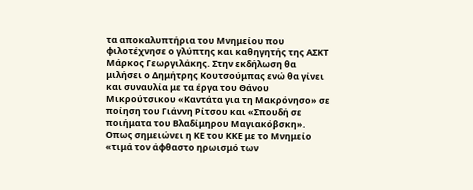τα αποκαλυπτήρια του Μνημείου που φιλοτέχνησε ο γλύπτης και καθηγητής της ΑΣΚΤ Μάρκος Γεωργιλάκης. Στην εκδήλωση θα μιλήσει ο Δημήτρης Κουτσούμπας ενώ θα γίνει και συναυλία με τα έργα του Θάνου Μικρούτσικου «Καντάτα για τη Μακρόνησο» σε ποίηση του Γιάννη Ρίτσου και «Σπουδή σε ποιήματα του Βλαδίμηρου Μαγιακόβσκη».
Οπως σημειώνει η ΚΕ του ΚΚΕ με το Μνημείο «τιμά τον άφθαστο ηρωισμό των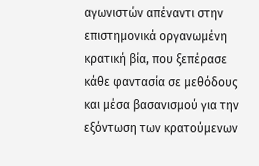αγωνιστών απέναντι στην επιστημονικά οργανωμένη κρατική βία, που ξεπέρασε κάθε φαντασία σε μεθόδους και μέσα βασανισμού για την εξόντωση των κρατούμενων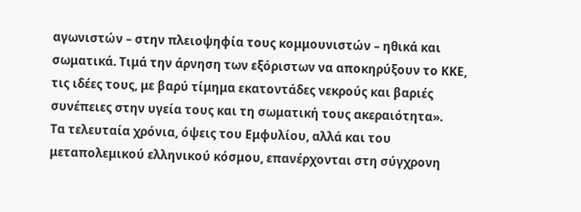αγωνιστών – στην πλειοψηφία τους κομμουνιστών – ηθικά και σωματικά. Τιμά την άρνηση των εξόριστων να αποκηρύξουν το ΚΚΕ, τις ιδέες τους, με βαρύ τίμημα εκατοντάδες νεκρούς και βαριές συνέπειες στην υγεία τους και τη σωματική τους ακεραιότητα».
Τα τελευταία χρόνια, όψεις του Εμφυλίου, αλλά και του μεταπολεμικού ελληνικού κόσμου, επανέρχονται στη σύγχρονη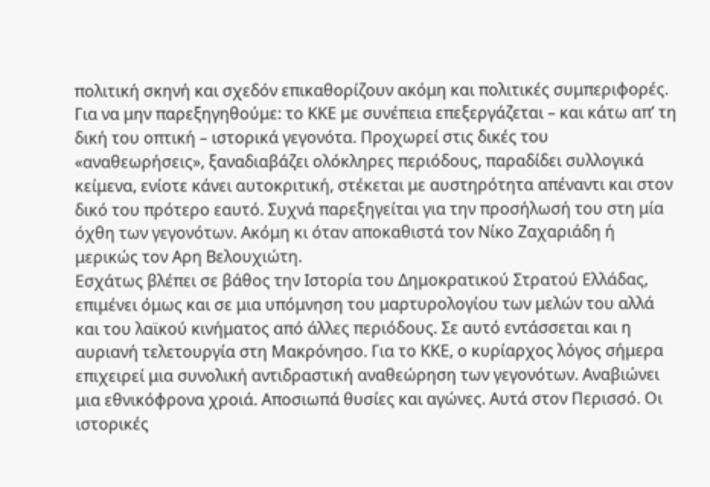πολιτική σκηνή και σχεδόν επικαθορίζουν ακόμη και πολιτικές συμπεριφορές. Για να μην παρεξηγηθούμε: το ΚΚΕ με συνέπεια επεξεργάζεται – και κάτω απ’ τη δική του οπτική – ιστορικά γεγονότα. Προχωρεί στις δικές του «αναθεωρήσεις», ξαναδιαβάζει ολόκληρες περιόδους, παραδίδει συλλογικά κείμενα, ενίοτε κάνει αυτοκριτική, στέκεται με αυστηρότητα απέναντι και στον δικό του πρότερο εαυτό. Συχνά παρεξηγείται για την προσήλωσή του στη μία όχθη των γεγονότων. Ακόμη κι όταν αποκαθιστά τον Νίκο Ζαχαριάδη ή μερικώς τον Αρη Βελουχιώτη.
Εσχάτως βλέπει σε βάθος την Ιστορία του Δημοκρατικού Στρατού Ελλάδας, επιμένει όμως και σε μια υπόμνηση του μαρτυρολογίου των μελών του αλλά και του λαϊκού κινήματος από άλλες περιόδους. Σε αυτό εντάσσεται και η αυριανή τελετουργία στη Μακρόνησο. Για το ΚΚΕ, ο κυρίαρχος λόγος σήμερα επιχειρεί μια συνολική αντιδραστική αναθεώρηση των γεγονότων. Αναβιώνει μια εθνικόφρονα χροιά. Αποσιωπά θυσίες και αγώνες. Αυτά στον Περισσό. Οι ιστορικές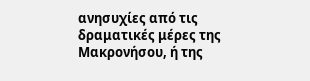ανησυχίες από τις δραματικές μέρες της Μακρονήσου, ή της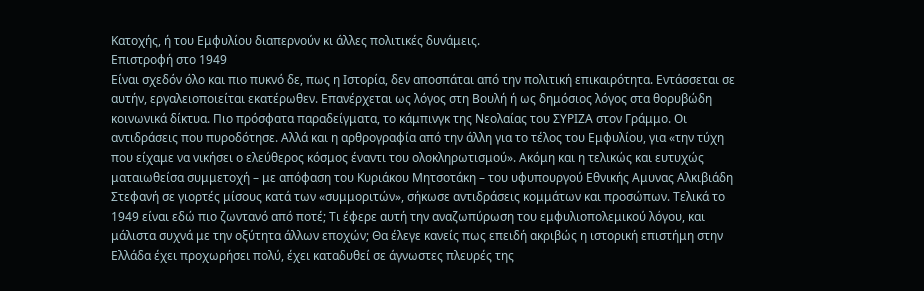Κατοχής, ή του Εμφυλίου διαπερνούν κι άλλες πολιτικές δυνάμεις.
Επιστροφή στο 1949
Είναι σχεδόν όλο και πιο πυκνό δε, πως η Ιστορία, δεν αποσπάται από την πολιτική επικαιρότητα. Εντάσσεται σε αυτήν, εργαλειοποιείται εκατέρωθεν. Επανέρχεται ως λόγος στη Βουλή ή ως δημόσιος λόγος στα θορυβώδη κοινωνικά δίκτυα. Πιο πρόσφατα παραδείγματα, το κάμπινγκ της Νεολαίας του ΣΥΡΙΖΑ στον Γράμμο. Οι αντιδράσεις που πυροδότησε. Αλλά και η αρθρογραφία από την άλλη για το τέλος του Εμφυλίου, για «την τύχη που είχαμε να νικήσει ο ελεύθερος κόσμος έναντι του ολοκληρωτισμού». Ακόμη και η τελικώς και ευτυχώς ματαιωθείσα συμμετοχή – με απόφαση του Κυριάκου Μητσοτάκη – του υφυπουργού Εθνικής Αμυνας Αλκιβιάδη Στεφανή σε γιορτές μίσους κατά των «συμμοριτών», σήκωσε αντιδράσεις κομμάτων και προσώπων. Τελικά το 1949 είναι εδώ πιο ζωντανό από ποτέ; Τι έφερε αυτή την αναζωπύρωση του εμφυλιοπολεμικού λόγου, και μάλιστα συχνά με την οξύτητα άλλων εποχών; Θα έλεγε κανείς πως επειδή ακριβώς η ιστορική επιστήμη στην Ελλάδα έχει προχωρήσει πολύ, έχει καταδυθεί σε άγνωστες πλευρές της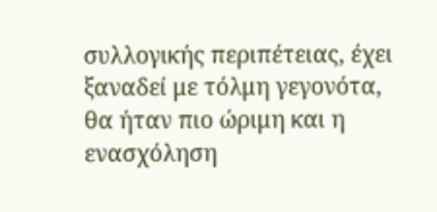συλλογικής περιπέτειας, έχει ξαναδεί με τόλμη γεγονότα, θα ήταν πιο ώριμη και η ενασχόληση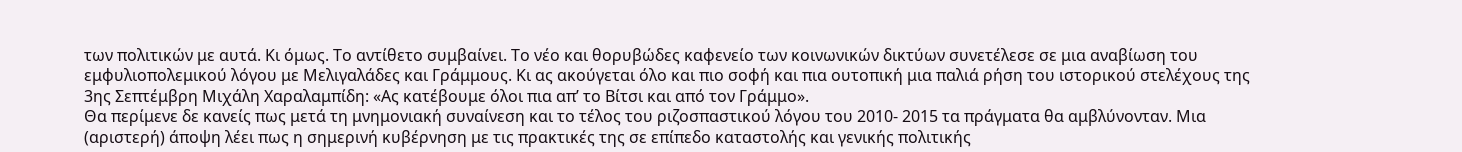των πολιτικών με αυτά. Κι όμως. Το αντίθετο συμβαίνει. Το νέο και θορυβώδες καφενείο των κοινωνικών δικτύων συνετέλεσε σε μια αναβίωση του εμφυλιοπολεμικού λόγου με Μελιγαλάδες και Γράμμους. Κι ας ακούγεται όλο και πιο σοφή και πια ουτοπική μια παλιά ρήση του ιστορικού στελέχους της 3ης Σεπτέμβρη Μιχάλη Χαραλαμπίδη: «Ας κατέβουμε όλοι πια απ’ το Βίτσι και από τον Γράμμο».
Θα περίμενε δε κανείς πως μετά τη μνημονιακή συναίνεση και το τέλος του ριζοσπαστικού λόγου του 2010- 2015 τα πράγματα θα αμβλύνονταν. Μια (αριστερή) άποψη λέει πως η σημερινή κυβέρνηση με τις πρακτικές της σε επίπεδο καταστολής και γενικής πολιτικής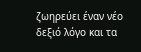ζωηρεύει έναν νέο δεξιό λόγο και τα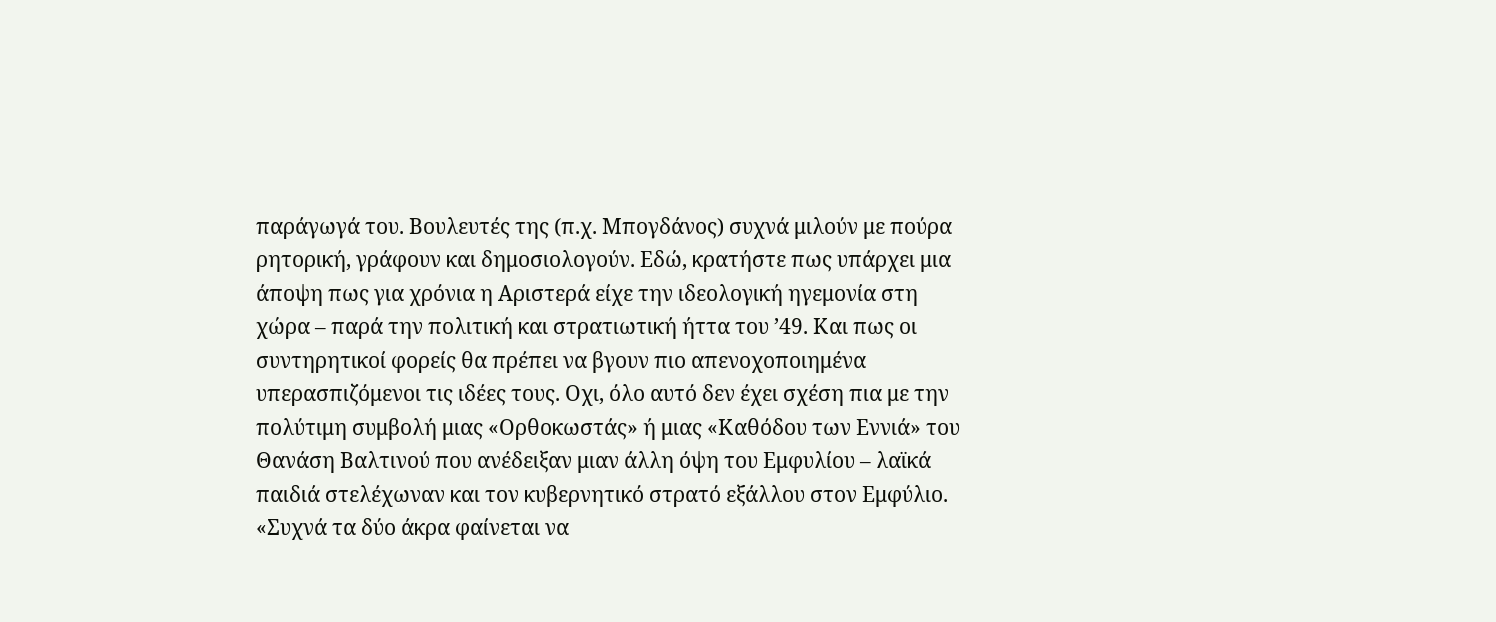παράγωγά του. Βουλευτές της (π.χ. Μπογδάνος) συχνά μιλούν με πούρα ρητορική, γράφουν και δημοσιολογούν. Εδώ, κρατήστε πως υπάρχει μια άποψη πως για χρόνια η Αριστερά είχε την ιδεολογική ηγεμονία στη χώρα – παρά την πολιτική και στρατιωτική ήττα του ’49. Και πως οι συντηρητικοί φορείς θα πρέπει να βγουν πιο απενοχοποιημένα υπερασπιζόμενοι τις ιδέες τους. Οχι, όλο αυτό δεν έχει σχέση πια με την πολύτιμη συμβολή μιας «Ορθοκωστάς» ή μιας «Καθόδου των Εννιά» του Θανάση Βαλτινού που ανέδειξαν μιαν άλλη όψη του Εμφυλίου – λαϊκά παιδιά στελέχωναν και τον κυβερνητικό στρατό εξάλλου στον Εμφύλιο. «Συχνά τα δύο άκρα φαίνεται να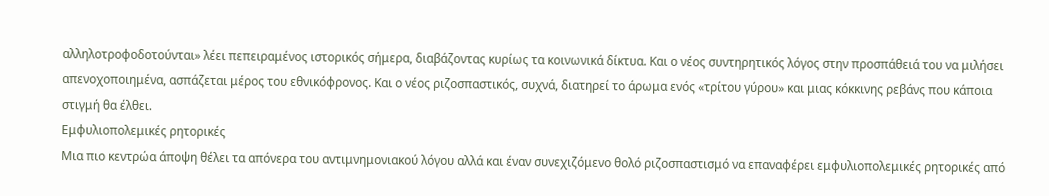αλληλοτροφοδοτούνται» λέει πεπειραμένος ιστορικός σήμερα, διαβάζοντας κυρίως τα κοινωνικά δίκτυα. Και ο νέος συντηρητικός λόγος στην προσπάθειά του να μιλήσει απενοχοποιημένα, ασπάζεται μέρος του εθνικόφρονος. Και ο νέος ριζοσπαστικός, συχνά, διατηρεί το άρωμα ενός «τρίτου γύρου» και μιας κόκκινης ρεβάνς που κάποια στιγμή θα έλθει.
Εμφυλιοπολεμικές ρητορικές
Μια πιο κεντρώα άποψη θέλει τα απόνερα του αντιμνημονιακού λόγου αλλά και έναν συνεχιζόμενο θολό ριζοσπαστισμό να επαναφέρει εμφυλιοπολεμικές ρητορικές από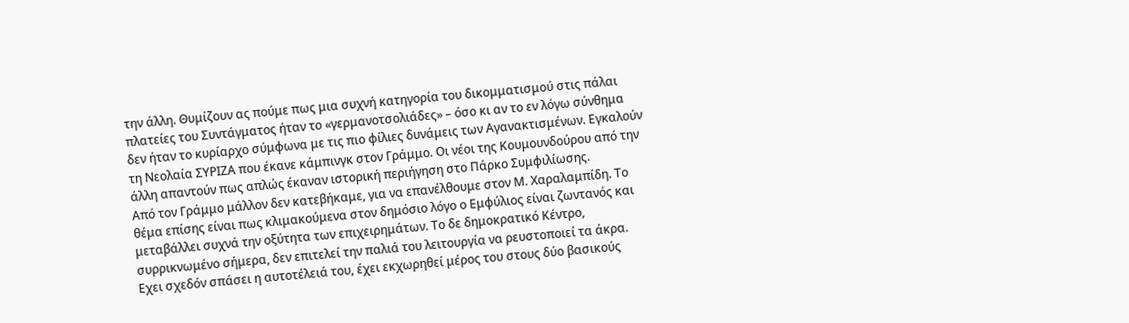την άλλη. Θυμίζουν ας πούμε πως μια συχνή κατηγορία του δικομματισμού στις πάλαι πλατείες του Συντάγματος ήταν το «γερμανοτσολιάδες» – όσο κι αν το εν λόγω σύνθημα δεν ήταν το κυρίαρχο σύμφωνα με τις πιο φίλιες δυνάμεις των Αγανακτισμένων. Εγκαλούν τη Νεολαία ΣΥΡΙΖΑ που έκανε κάμπινγκ στον Γράμμο. Οι νέοι της Κουμουνδούρου από την άλλη απαντούν πως απλώς έκαναν ιστορική περιήγηση στο Πάρκο Συμφιλίωσης.
Από τον Γράμμο μάλλον δεν κατεβήκαμε, για να επανέλθουμε στον Μ. Χαραλαμπίδη. Το θέμα επίσης είναι πως κλιμακούμενα στον δημόσιο λόγο ο Εμφύλιος είναι ζωντανός και μεταβάλλει συχνά την οξύτητα των επιχειρημάτων. Το δε δημοκρατικό Κέντρο, συρρικνωμένο σήμερα, δεν επιτελεί την παλιά του λειτουργία να ρευστοποιεί τα άκρα. Εχει σχεδόν σπάσει η αυτοτέλειά του, έχει εκχωρηθεί μέρος του στους δύο βασικούς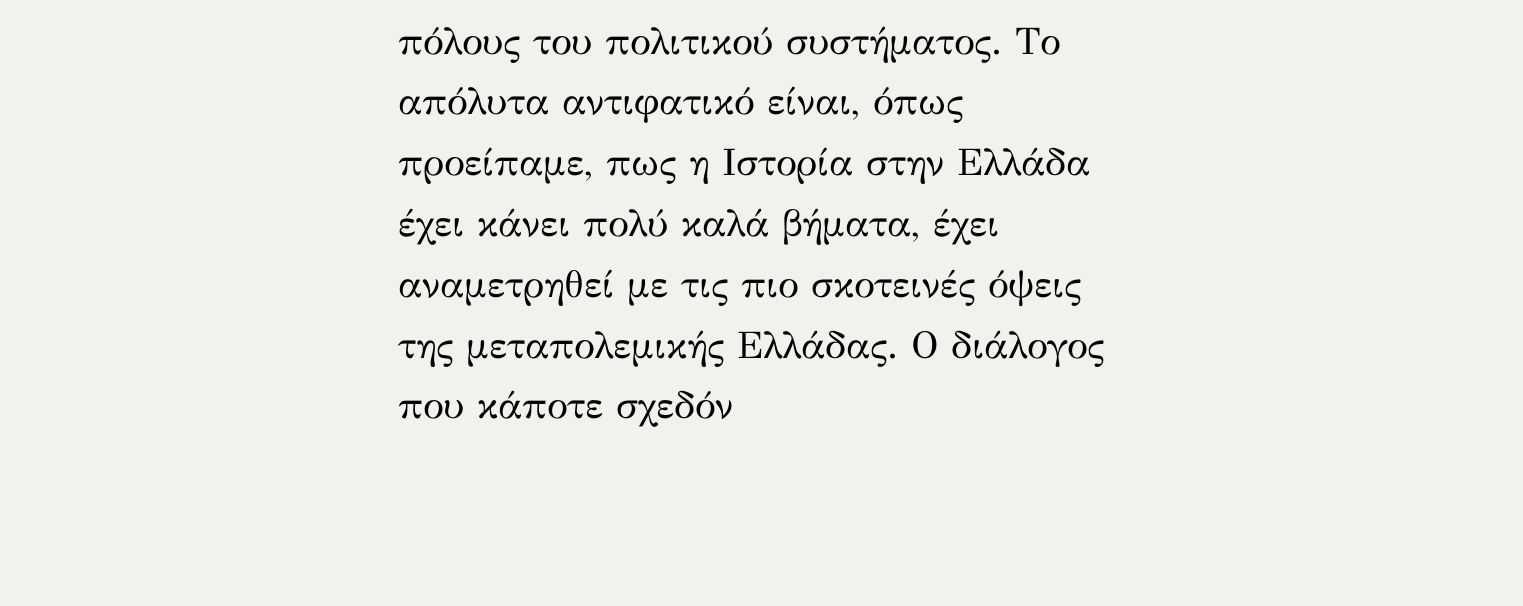πόλους του πολιτικού συστήματος. Το απόλυτα αντιφατικό είναι, όπως προείπαμε, πως η Ιστορία στην Ελλάδα έχει κάνει πολύ καλά βήματα, έχει αναμετρηθεί με τις πιο σκοτεινές όψεις της μεταπολεμικής Ελλάδας. Ο διάλογος που κάποτε σχεδόν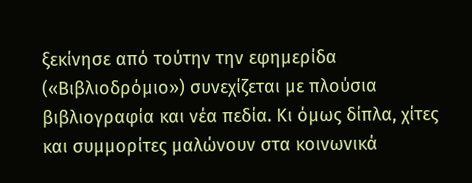ξεκίνησε από τούτην την εφημερίδα («Βιβλιοδρόμιο») συνεχίζεται με πλούσια βιβλιογραφία και νέα πεδία. Κι όμως δίπλα, χίτες και συμμορίτες μαλώνουν στα κοινωνικά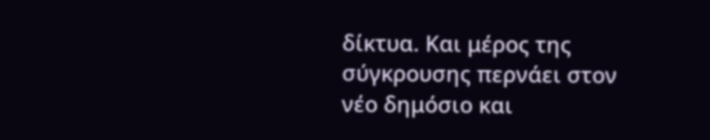δίκτυα. Και μέρος της σύγκρουσης περνάει στον νέο δημόσιο και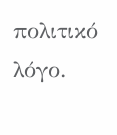πολιτικό λόγο.